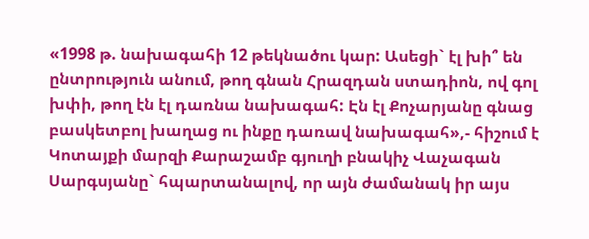«1998 թ. նախագահի 12 թեկնածու կար: Ասեցի` էլ խի՞ են ընտրություն անում, թող գնան Հրազդան ստադիոն, ով գոլ խփի, թող էն էլ դառնա նախագահ: Էն էլ Քոչարյանը գնաց բասկետբոլ խաղաց ու ինքը դառավ նախագահ»,- հիշում է Կոտայքի մարզի Քարաշամբ գյուղի բնակիչ Վաչագան Սարգսյանը` հպարտանալով, որ այն ժամանակ իր այս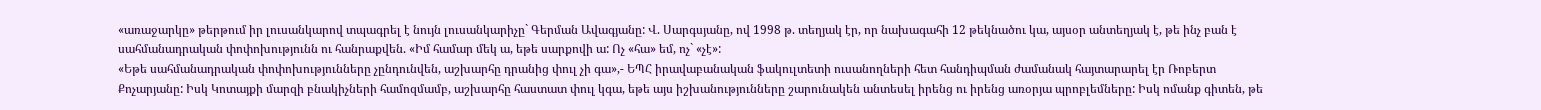«առաջարկը» թերթում իր լուսանկարով տպագրել է նույն լուսանկարիչը` Գերման Ավագյանը: Վ. Սարգսյանը, ով 1998 թ. տեղյակ էր, որ նախագահի 12 թեկնածու կա, այսօր անտեղյակ է, թե ինչ բան է սահմանադրական փոփոխությունն ու հանրաքվեն. «Իմ համար մեկ ա, եթե սարքովի ա: Ոչ «հա» եմ, ոչ` «չէ»:
«Եթե սահմանադրական փոփոխությունները չընդունվեն, աշխարհը դրանից փուլ չի գա»,- ԵՊՀ իրավաբանական ֆակուլտետի ուսանողների հետ հանդիպման ժամանակ հայտարարել էր Ռոբերտ Քոչարյանը: Իսկ Կոտայքի մարզի բնակիչների համոզմամբ, աշխարհը հաստատ փուլ կգա, եթե այս իշխանությունները շարունակեն անտեսել իրենց ու իրենց առօրյա պրոբլեմները: Իսկ ոմանք գիտեն, թե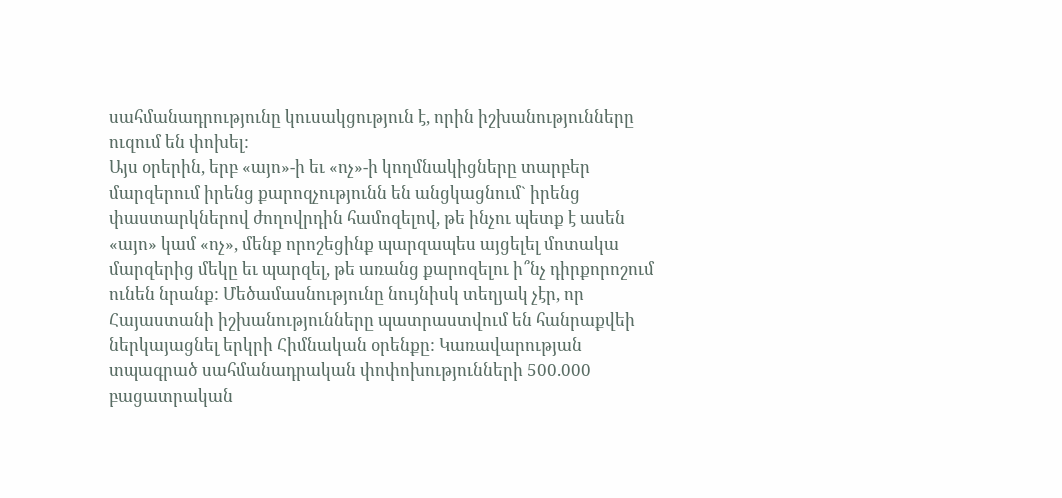սահմանադրությունը կուսակցություն է, որին իշխանությունները ուզում են փոխել:
Այս օրերին, երբ «այո»-ի եւ «ոչ»-ի կողմնակիցները տարբեր մարզերում իրենց քարոզչությունն են անցկացնում` իրենց փաստարկներով ժողովրդին համոզելով, թե ինչու պետք է ասեն «այո» կամ «ոչ», մենք որոշեցինք պարզապես այցելել մոտակա մարզերից մեկը եւ պարզել, թե առանց քարոզելու ի՞նչ դիրքորոշում ունեն նրանք: Մեծամասնությունը նույնիսկ տեղյակ չէր, որ Հայաստանի իշխանությունները պատրաստվում են հանրաքվեի ներկայացնել երկրի Հիմնական օրենքը: Կառավարության տպագրած սահմանադրական փոփոխությունների 500.000 բացատրական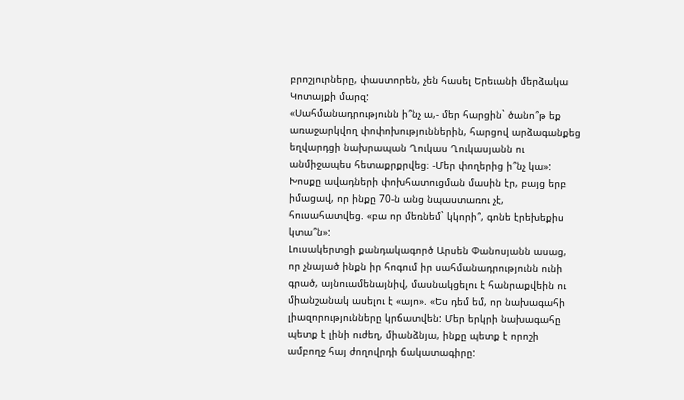բրոշյուրները, փաստորեն, չեն հասել Երեւանի մերձակա Կոտայքի մարզ:
«Սահմանադրությունն ի՞նչ ա,- մեր հարցին` ծանո՞թ եք առաջարկվող փոփոխություններին, հարցով արձագանքեց եղվարդցի նախրապան Ղուկաս Ղուկասյանն ու անմիջապես հետաքրքրվեց։ -Մեր փողերից ի՞նչ կա»: Խոսքը ավադների փոխհատուցման մասին էր, բայց երբ իմացավ, որ ինքը 70-ն անց նպաստառու չէ, հուսահատվեց. «բա որ մեռնեմ` կկորի՞, գոնե էրեխեքիս կտա՞ն»:
Լուսակերտցի քանդակագործ Արսեն Փանոսյանն ասաց, որ չնայած ինքն իր հոգում իր սահմանադրությունն ունի գրած, այնուամենայնիվ, մասնակցելու է հանրաքվեին ու միանշանակ ասելու է «այո». «Ես դեմ եմ, որ նախագահի լիազորությունները կրճատվեն: Մեր երկրի նախագահը պետք է լինի ուժեղ, միանձնյա, ինքը պետք է որոշի ամբողջ հայ ժողովրդի ճակատագիրը: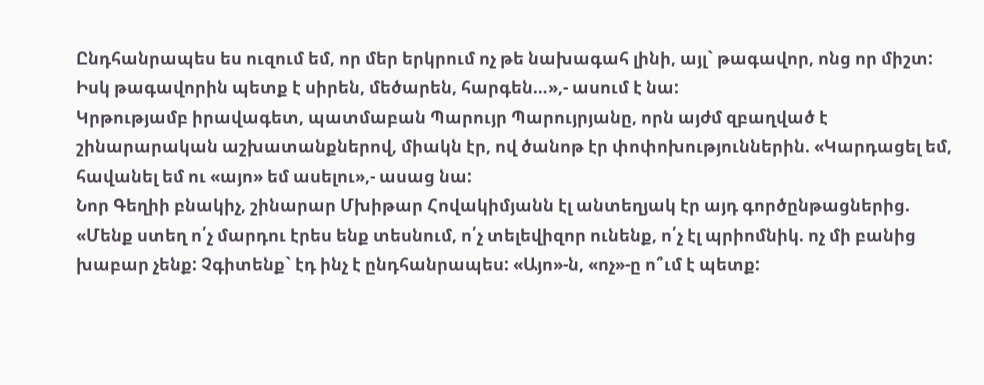Ընդհանրապես ես ուզում եմ, որ մեր երկրում ոչ թե նախագահ լինի, այլ` թագավոր, ոնց որ միշտ: Իսկ թագավորին պետք է սիրեն, մեծարեն, հարգեն…»,- ասում է նա:
Կրթությամբ իրավագետ, պատմաբան Պարույր Պարույրյանը, որն այժմ զբաղված է շինարարական աշխատանքներով, միակն էր, ով ծանոթ էր փոփոխություններին. «Կարդացել եմ, հավանել եմ ու «այո» եմ ասելու»,- ասաց նա:
Նոր Գեղիի բնակիչ, շինարար Մխիթար Հովակիմյանն էլ անտեղյակ էր այդ գործընթացներից. «Մենք ստեղ ո՛չ մարդու էրես ենք տեսնում, ո՛չ տելեվիզոր ունենք, ո՛չ էլ պրիոմնիկ. ոչ մի բանից խաբար չենք: Չգիտենք` էդ ինչ է ընդհանրապես: «Այո»-ն, «ոչ»-ը ո՞ւմ է պետք: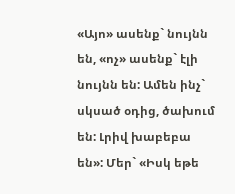«Այո» ասենք` նույնն են, «ոչ» ասենք` էլի նույնն են: Ամեն ինչ` սկսած օդից, ծախում են: Լրիվ խաբեբա են»: Մեր` «Իսկ եթե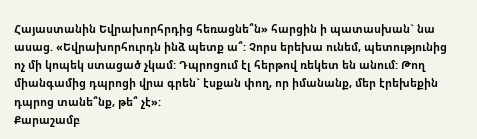Հայաստանին Եվրախորհրդից հեռացնե՞ն» հարցին ի պատասխան` նա ասաց. «Եվրախորհուրդն ինձ պետք ա՞: Չորս երեխա ունեմ, պետությունից ոչ մի կոպեկ ստացած չկամ: Դպրոցում էլ հերթով ռեկետ են անում: Թող միանգամից դպրոցի վրա գրեն` էսքան փող, որ իմանանք, մեր էրեխեքին դպրոց տանե՞նք, թե՞ չէ»:
Քարաշամբ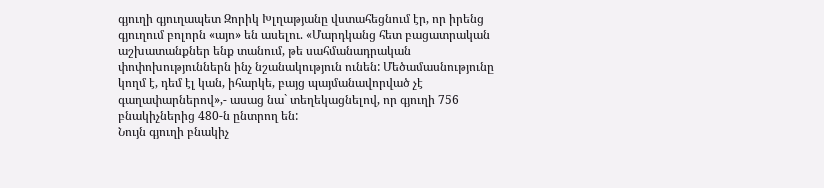գյուղի գյուղապետ Զորիկ Խլղաթյանը վստահեցնում էր, որ իրենց գյուղում բոլորն «այո» են ասելու. «Մարդկանց հետ բացատրական աշխատանքներ ենք տանում, թե սահմանադրական փոփոխություններն ինչ նշանակություն ունեն: Մեծամասնությունը կողմ է, դեմ էլ կան, իհարկե, բայց պայմանավորված չէ գաղափարներով»,- ասաց նա` տեղեկացնելով, որ գյուղի 756 բնակիչներից 480-ն ընտրող են:
Նույն գյուղի բնակիչ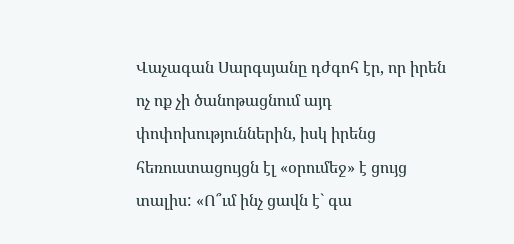Վաչագան Սարգսյանը դժգոհ էր, որ իրեն ոչ ոք չի ծանոթացնում այդ փոփոխություններին, իսկ իրենց հեռուստացույցն էլ «օրումեջ» է ցույց տալիս: «Ո՞ւմ ինչ ցավն է` գա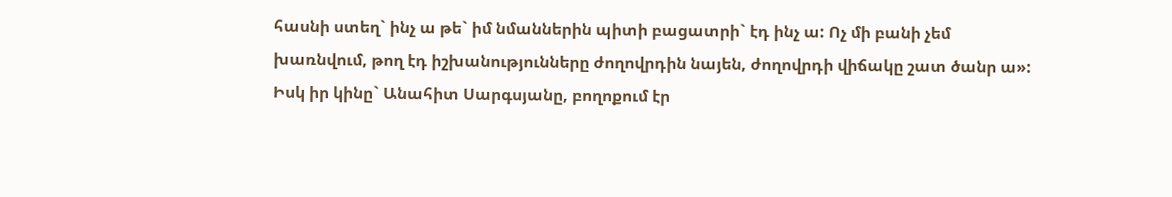հասնի ստեղ` ինչ ա թե` իմ նմաններին պիտի բացատրի` էդ ինչ ա: Ոչ մի բանի չեմ խառնվում, թող էդ իշխանությունները ժողովրդին նայեն, ժողովրդի վիճակը շատ ծանր ա»: Իսկ իր կինը` Անահիտ Սարգսյանը, բողոքում էր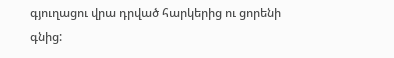գյուղացու վրա դրված հարկերից ու ցորենի գնից: